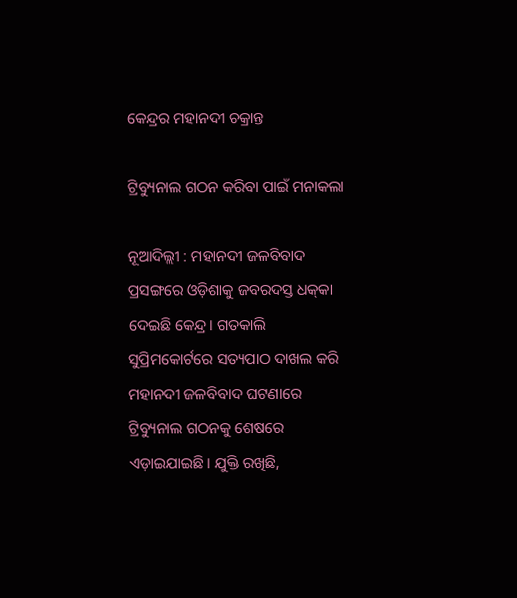କେନ୍ଦ୍ରର ମହାନଦୀ ଚକ୍ରାନ୍ତ

ଟ୍ରିବ୍ୟୁନାଲ ଗଠନ କରିବା ପାଇଁ ମନାକଲା

ନୂଆଦିଲ୍ଲୀ : ମହାନଦୀ ଜଳବିବାଦ ପ୍ରସଙ୍ଗରେ ଓଡ଼ିଶାକୁ ଜବରଦସ୍ତ ଧକ୍‌କା ଦେଇଛି କେନ୍ଦ୍ର। ଗତକାଲି ସୁପ୍ରିମକୋର୍ଟରେ ସତ୍ୟପାଠ ଦାଖଲ କରି ମହାନଦୀ ଜଳବିବାଦ ଘଟଣାରେ ଟ୍ରିବ୍ୟୁନାଲ ଗଠନକୁ ଶେଷରେ ଏଡ଼ାଇଯାଇଛି। ଯୁକ୍ତି ରଖିଛି,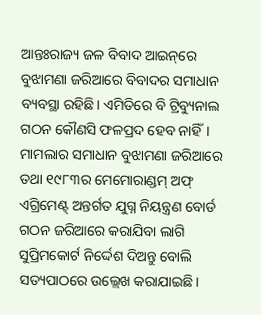ଆନ୍ତଃରାଜ୍ୟ ଜଳ ବିବାଦ ଆଇନ୍‌ରେ ବୁଝାମଣା ଜରିଆରେ ବିବାଦର ସମାଧାନ ବ୍ୟବସ୍ଥା ରହିଛି। ଏମିତିରେ ବି ଟ୍ରିବ୍ୟୁନାଲ ଗଠନ କୌଣସି ଫଳପ୍ରଦ ହେବ ନାହିଁ। ମାମଲାର ସମାଧାନ ବୁଝାମଣା ଜରିଆରେ ତଥା ୧୯୮୩ର ମେମୋରାଣ୍ଡମ୍‌ ଅଫ୍‌ ଏଗ୍ରିମେଣ୍ଟ୍‌ ଅନ୍ତର୍ଗତ ଯୁଗ୍ନ ନିୟନ୍ତ୍ରଣ ବୋର୍ଡ ଗଠନ ଜରିଆରେ କରାଯିବା ଲାଗି ସୁପ୍ରିମକୋର୍ଟ ନିର୍ଦ୍ଦେଶ ଦିଅନ୍ତୁ ବୋଲି ସତ୍ୟପାଠରେ ଉଲ୍ଲେଖ କରାଯାଇଛି।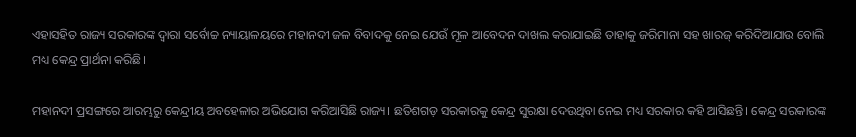ଏହାସହିତ ରାଜ୍ୟ ସରକାରଙ୍କ ଦ୍ୱାରା ସର୍ବୋଚ୍ଚ ନ୍ୟାୟାଳୟରେ ମହାନଦୀ ଜଳ ବିବାଦକୁ ନେଇ ଯେଉଁ ମୂଳ ଆବେଦନ ଦାଖଲ କରାଯାଇଛି ତାହାକୁ ଜରିମାନା ସହ ଖାରଜ୍‌ କରିଦିଆଯାଉ ବୋଲି ମଧ୍ୟ କେନ୍ଦ୍ର ପ୍ରାର୍ଥନା କରିଛି।

ମହାନଦୀ ପ୍ରସଙ୍ଗରେ ଆରମ୍ଭରୁ କେନ୍ଦ୍ରୀୟ ଅବହେଳାର ଅଭିଯୋଗ କରିଆସିଛି ରାଜ୍ୟ। ଛତିଶଗଡ଼ ସରକାରକୁ କେନ୍ଦ୍ର ସୁରକ୍ଷା ଦେଉଥିବା ନେଇ ମଧ୍ୟ ସରକାର କହି ଆସିଛନ୍ତି। କେନ୍ଦ୍ର ସରକାରଙ୍କ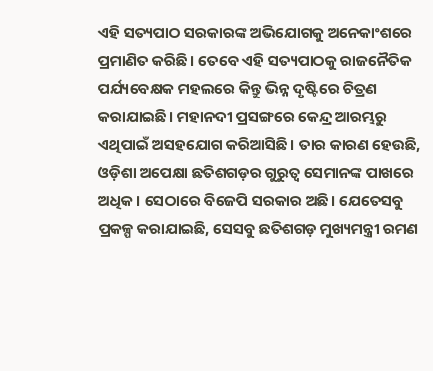ଏହି ସତ୍ୟପାଠ ସରକାରଙ୍କ ଅଭିଯୋଗକୁ ଅନେକାଂଶରେ ପ୍ରମାଣିତ କରିଛି। ତେବେ ଏହି ସତ୍ୟପାଠକୁ ରାଜନୈତିକ ପର୍ଯ୍ୟବେକ୍ଷକ ମହଲରେ କିନ୍ତୁ ଭିନ୍ନ ଦୃଷ୍ଟିରେ ଚିତ୍ରଣ କରାଯାଇଛି। ମହାନଦୀ ପ୍ରସଙ୍ଗରେ କେନ୍ଦ୍ର ଆରମ୍ଭରୁ ଏଥିପାଇଁ ଅସହଯୋଗ କରିଆସିଛି। ତାର କାରଣ ହେଉଛି, ଓଡ଼ିଶା ଅପେକ୍ଷା ଛତିଶଗଡ଼ର ଗୁରୁତ୍ୱ ସେମାନଙ୍କ ପାଖରେ ଅଧିକ। ସେଠାରେ ବିଜେପି ସରକାର ଅଛି। ଯେତେସବୁ ପ୍ରକଳ୍ପ କରାଯାଇଛି, ସେସବୁ ଛତିଶଗଡ଼ ମୁଖ୍ୟମନ୍ତ୍ରୀ ରମଣ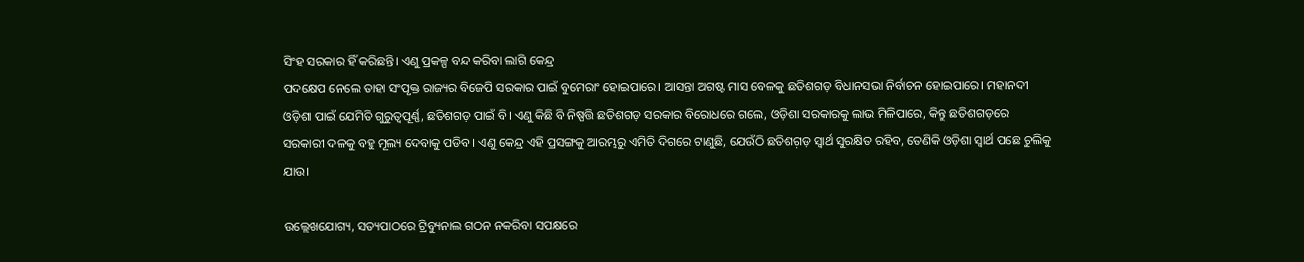ସିଂହ ସରକାର ହିଁ କରିଛନ୍ତି। ଏଣୁ ପ୍ରକଳ୍ପ ବନ୍ଦ କରିବା ଲାଗି କେନ୍ଦ୍ର
ପଦକ୍ଷେପ ନେଲେ ତାହା ସଂପୃକ୍ତ ରାଜ୍ୟର ବିଜେପି ସରକାର ପାଇଁ ବୁମେରାଂ ହୋଇପାରେ। ଆସନ୍ତା ଅଗଷ୍ଟ ମାସ ବେଳକୁ ଛତିଶଗଡ଼ ବିଧାନସଭା ନିର୍ବାଚନ ହୋଇପାରେ। ମହାନଦୀ ଓଡ଼ିଶା ପାଇଁ ଯେମିତି ଗୁରୁତ୍ୱପୂର୍ଣ୍ଣ, ଛତିଶଗଡ଼ ପାଇଁ ବି। ଏଣୁ କିଛି ବି ନିଷ୍ପତ୍ତି ଛତିଶଗଡ଼ ସରକାର ବିରୋଧରେ ଗଲେ, ଓଡ଼ିଶା ସରକାରକୁ ଲାଭ ମିଳିପାରେ, କିନ୍ତୁ ଛତିଶଗଡ଼ରେ ସରକାରୀ ଦଳକୁ ବହୁ ମୂଲ୍ୟ ଦେବାକୁ ପଡିବ। ଏଣୁ କେନ୍ଦ୍ର ଏହି ପ୍ରସଙ୍ଗକୁ ଆରମ୍ଭରୁ ଏମିତି ଦିଗରେ ଟାଣୁଛି, ଯେଉଁଠି ଛତିଶଗ଼ଡ଼ ସ୍ୱାର୍ଥ ସୁରକ୍ଷିତ ରହିବ, ତେଣିକି ଓଡ଼ିଶା ସ୍ୱାର୍ଥ ପଛେ ଚୁଲିକୁ ଯାଉ।

ଉଲ୍ଲେଖଯୋଗ୍ୟ, ସତ୍ୟପାଠରେ ଟ୍ରିବ୍ୟୁନାଲ ଗଠନ ନକରିବା ସପକ୍ଷରେ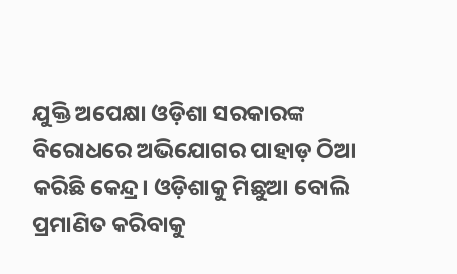ଯୁକ୍ତି ଅପେକ୍ଷା ଓଡ଼ିଶା ସରକାରଙ୍କ ବିରୋଧରେ ଅଭିଯୋଗର ପାହାଡ଼ ଠିଆ କରିଛି କେନ୍ଦ୍ର। ଓଡ଼ିଶାକୁ ମିଛୁଆ ବୋଲି ପ୍ରମାଣିତ କରିବାକୁ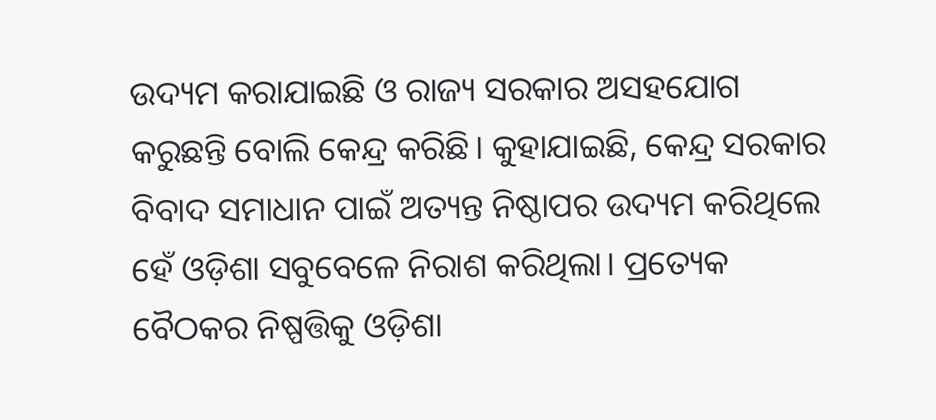ଉଦ୍ୟମ କରାଯାଇଛି ଓ ରାଜ୍ୟ ସରକାର ଅସହଯୋଗ କରୁଛନ୍ତି ବୋଲି କେନ୍ଦ୍ର କରିଛି। କୁହାଯାଇଛି, କେନ୍ଦ୍ର ସରକାର ବିବାଦ ସମାଧାନ ପାଇଁ ଅତ୍ୟନ୍ତ ନିଷ୍ଠାପର ଉଦ୍ୟମ କରିଥିଲେ ହେଁ ଓଡ଼ିଶା ସବୁବେଳେ ନିରାଶ କରିଥିଲା। ପ୍ରତ୍ୟେକ ବୈଠକର ନିଷ୍ପତ୍ତିକୁ ଓଡ଼ିଶା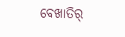ବେଖାତିର୍‌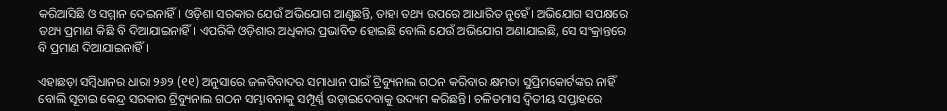କରିଆସିଛି ଓ ସମ୍ମାନ ଦେଇନାହିଁ। ଓଡ଼ିଶା ସରକାର ଯେଉଁ ଅଭିଯୋଗ ଆଣୁଛନ୍ତି, ତାହା ତଥ୍ୟ ଉପରେ ଆଧାରିତ ନୁହେଁ। ଅଭିଯୋଗ ସପକ୍ଷରେ ତଥ୍ୟ ପ୍ରମାଣ କିଛି ବି ଦିଆଯାଇନାହିଁ। ଏପରିକି ଓଡ଼ିଶାର ଅଧିକାର ପ୍ରଭାବିତ ହୋଇଛି ବୋଲି ଯେଉଁ ଅଭିଯୋଗ ଅଣାଯାଇଛି, ସେ ସଂକ୍ରାନ୍ତରେ ବି ପ୍ରମାଣ ଦିଆଯାଇନାହିଁ।

ଏହାଛଡ଼ା ସମ୍ବିଧାନର ଧାରା ୨୬୨ (୧୧) ଅନୁସାରେ ଜଳବିବାଦର ସମାଧାନ ପାଇଁ ଟ୍ରିବ୍ୟୁନାଲ ଗଠନ କରିବାର କ୍ଷମତା ସୁପ୍ରିମକୋର୍ଟଙ୍କର ନାହିଁ ବୋଲି ସୂଚାଇ କେନ୍ଦ୍ର ସରକାର ଟ୍ରିବ୍ୟୁନାଲ ଗଠନ ସମ୍ଭାବନାକୁ ସମ୍ପୂର୍ଣ୍ଣ ଉଡ଼ାଇଦେବାକୁ ଉଦ୍ୟମ କରିଛନ୍ତି। ଚଳିତମାସ ଦ୍ୱିତୀୟ ସପ୍ତାହରେ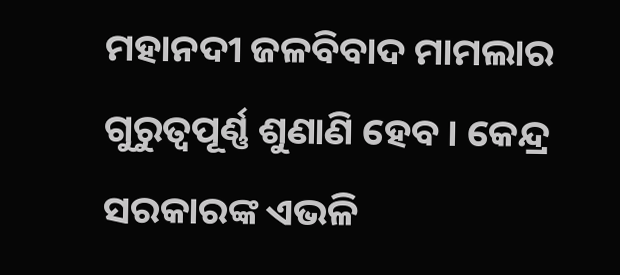ମହାନଦୀ ଜଳବିବାଦ ମାମଲାର ଗୁରୁତ୍ୱପୂର୍ଣ୍ଣ ଶୁଣାଣି ହେବ। କେନ୍ଦ୍ର ସରକାରଙ୍କ ଏଭଳି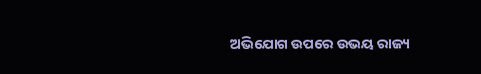ଅଭିଯୋଗ ଉପରେ ଉଭୟ ରାଜ୍ୟ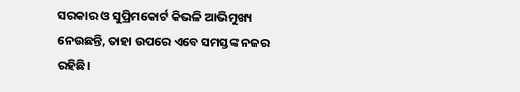ସରକାର ଓ ସୁପ୍ରିମକୋର୍ଟ କିଭଳି ଆଭିମୁଖ୍ୟ ନେଉଛନ୍ତି, ତାହା ଉପରେ ଏବେ ସମସ୍ତଙ୍କ ନଜର ରହିଛି।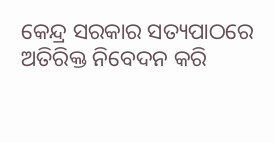କେନ୍ଦ୍ର ସରକାର ସତ୍ୟପାଠରେ ଅତିରିକ୍ତ ନିବେଦନ କରି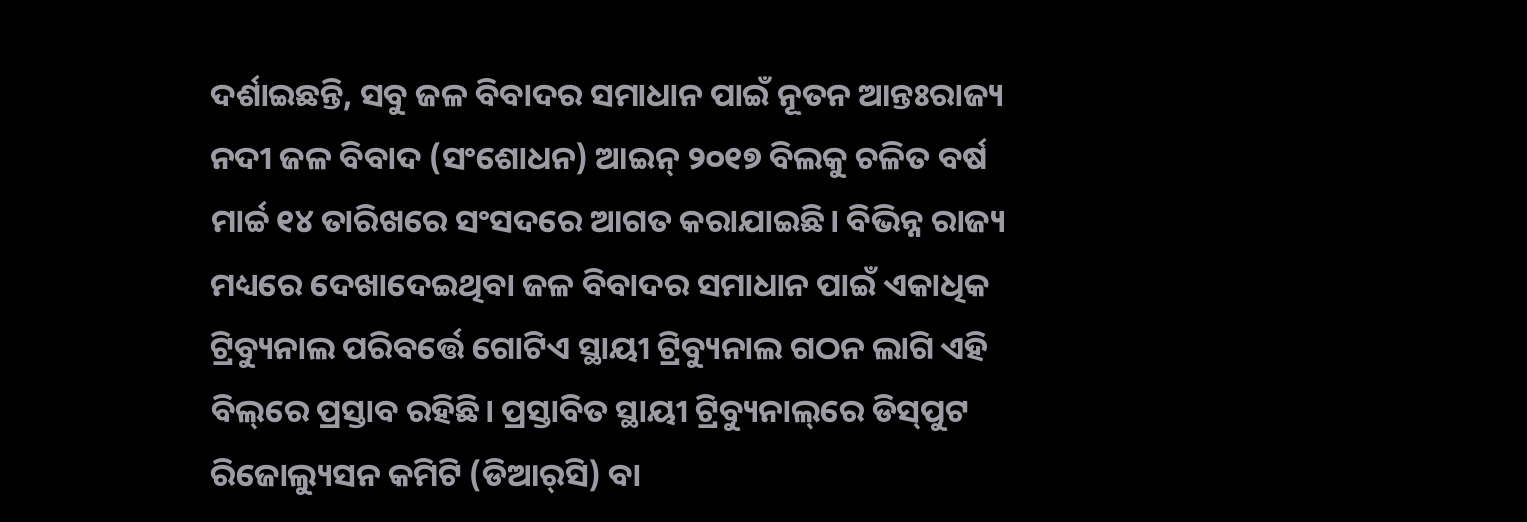ଦର୍ଶାଇଛନ୍ତି, ସବୁ ଜଳ ବିବାଦର ସମାଧାନ ପାଇଁ ନୂତନ ଆନ୍ତଃରାଜ୍ୟ ନଦୀ ଜଳ ବିବାଦ (ସଂଶୋଧନ) ଆଇନ୍‌ ୨୦୧୭ ବିଲକୁ ଚଳିତ ବର୍ଷ ମାର୍ଚ୍ଚ ୧୪ ତାରିଖରେ ସଂସଦରେ ଆଗତ କରାଯାଇଛି। ବିଭିନ୍ନ ରାଜ୍ୟ ମଧ୍ୟରେ ଦେଖାଦେଇଥିବା ଜଳ ବିବାଦର ସମାଧାନ ପାଇଁ ଏକାଧିକ ଟ୍ରିବ୍ୟୁନାଲ ପରିବର୍ତ୍ତେ ଗୋଟିଏ ସ୍ଥାୟୀ ଟ୍ରିବ୍ୟୁନାଲ ଗଠନ ଲାଗି ଏହି ବିଲ୍‌ରେ ପ୍ରସ୍ତାବ ରହିଛି। ପ୍ରସ୍ତାବିତ ସ୍ଥାୟୀ ଟ୍ରିବ୍ୟୁନାଲ୍‌ରେ ଡିସ୍‌ପୁଟ ରିଜୋଲ୍ୟୁସନ କମିଟି (ଡିଆର୍‌ସି) ବା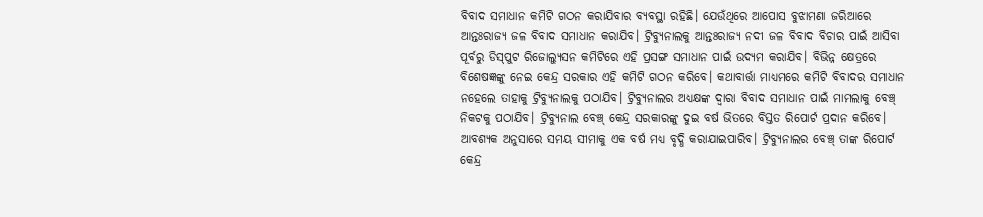ବିବାଦ ସମାଧାନ କମିଟି ଗଠନ କରାଯିବାର ବ୍ୟବସ୍ଥା ରହିଛି। ଯେଉଁଥିରେ ଆପୋସ ବୁଝାମଣା ଜରିଆରେ ଆନ୍ତଃରାଜ୍ୟ ଜଳ ବିବାଦ ସମାଧାନ କରାଯିବ। ଟ୍ରିବ୍ୟୁନାଲକୁ ଆନ୍ତଃରାଜ୍ୟ ନଦୀ ଜଳ ବିବାଦ ବିଚାର ପାଇଁ ଆସିବା ପୂର୍ବରୁ ଡିସ୍‌ପୁଟ ରିଜୋଲ୍ୟୁସନ କମିଟିରେ ଏହି ପ୍ରସଙ୍ଗ ସମାଧାନ ପାଇଁ ଉଦ୍ୟମ କରାଯିବ। ବିଭିନ୍ନ କ୍ଷେତ୍ରରେ ବିଶେଷଜ୍ଞଙ୍କୁ ନେଇ କେନ୍ଦ୍ର ସରକାର ଏହି କମିଟି ଗଠନ କରିବେ। କଥାବାର୍ତ୍ତା ମାଧ୍ୟମରେ କମିଟି ବିବାଦର ସମାଧାନ ନହେଲେ ତାହାକୁ ଟ୍ରିବ୍ୟୁନାଲକୁ ପଠାଯିବ। ଟ୍ରିବ୍ୟୁନାଲର ଅଧ୍ୟକ୍ଷଙ୍କ ଦ୍ୱାରା ବିବାଦ ସମାଧାନ ପାଇଁ ମାମଲାକୁ ବେଞ୍ଚ୍‌ ନିକଟକୁ ପଠାଯିବ। ଟ୍ରିବ୍ୟୁନାଲ ବେଞ୍ଚ୍‌ କେନ୍ଦ୍ର ସରକାରଙ୍କୁ ଦୁଇ ବର୍ଷ ଭିତରେ ବିସ୍ତତ ରିପୋର୍ଟ ପ୍ରଦାନ କରିବେ। ଆବଶ୍ୟକ ଅନୁସାରେ ସମୟ ସୀମାକୁ ଏକ ବର୍ଷ ମଧ୍ୟ ବୃଦ୍ଧି କରାଯାଇପାରିବ। ଟ୍ରିବ୍ୟୁନାଲର ବେଞ୍ଚ୍‌ ତାଙ୍କ ରିପୋର୍ଟ କେନ୍ଦ୍ର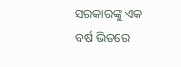ସରକାରଙ୍କୁ ଏକ ବର୍ଷ ଭିତରେ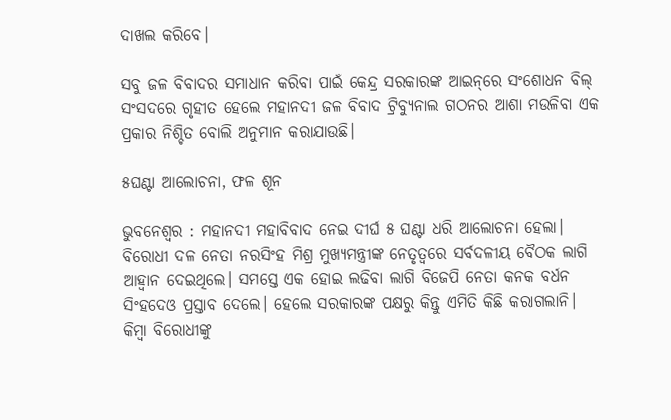ଦାଖଲ କରିବେ।

ସବୁ ଜଳ ବିବାଦର ସମାଧାନ କରିବା ପାଇଁ କେନ୍ଦ୍ର ସରକାରଙ୍କ ଆଇନ୍‌ରେ ସଂଶୋଧନ ବିଲ୍‌ ସଂସଦରେ ଗୃହୀତ ହେଲେ ମହାନଦୀ ଜଳ ବିବାଦ ଟ୍ରିବ୍ୟୁନାଲ ଗଠନର ଆଶା ମଉଳିବା ଏକ ପ୍ରକାର ନିଶ୍ଚିତ ବୋଲି ଅନୁମାନ କରାଯାଉଛି।

୫ଘଣ୍ଟା ଆଲୋଚନା, ଫଳ ଶୂନ

ଭୁବନେଶ୍ୱର : ମହାନଦୀ ମହାବିବାଦ ନେଇ ଦୀର୍ଘ ୫ ଘଣ୍ଟା ଧରି ଆଲୋଚନା ହେଲା। ବିରୋଧୀ ଦଳ ନେତା ନରସିଂହ ମିଶ୍ର ମୁଖ୍ୟମନ୍ତ୍ରୀଙ୍କ ନେତୃତ୍ୱରେ ସର୍ବଦଳୀୟ ବୈଠକ ଲାଗି ଆହ୍ଵାନ ଦେଇଥିଲେ। ସମସ୍ତେ ଏକ ହୋଇ ଲଢିବା ଲାଗି ବିଜେପି ନେତା କନକ ବର୍ଧନ ସିଂହଦେଓ ପ୍ରସ୍ତାବ ଦେଲେ। ହେଲେ ସରକାରଙ୍କ ପକ୍ଷରୁ କିନ୍ତୁ ଏମିତି କିଛି କରାଗଲାନି। କିମ୍ବା ବିରୋଧୀଙ୍କୁ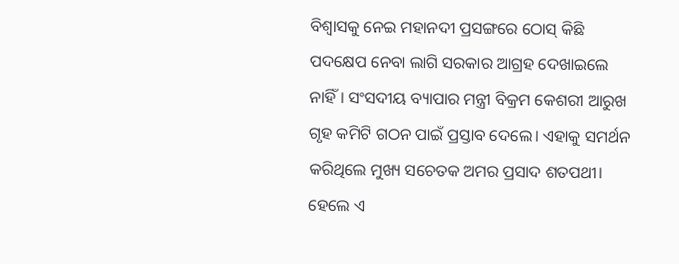ବିଶ୍ୱାସକୁ ନେଇ ମହାନଦୀ ପ୍ରସଙ୍ଗରେ ଠୋସ୍‌ କିଛି ପଦକ୍ଷେପ ନେବା ଲାଗି ସରକାର ଆଗ୍ରହ ଦେଖାଇଲେ ନାହିଁ। ସଂସଦୀୟ ବ୍ୟାପାର ମନ୍ତ୍ରୀ ବିକ୍ରମ କେଶରୀ ଆରୁଖ ଗୃହ କମିଟି ଗଠନ ପାଇଁ ପ୍ରସ୍ତାବ ଦେଲେ। ଏହାକୁ ସମର୍ଥନ କରିଥିଲେ ମୁଖ୍ୟ ସଚେତକ ଅମର ପ୍ରସାଦ ଶତପଥୀ। ହେଲେ ଏ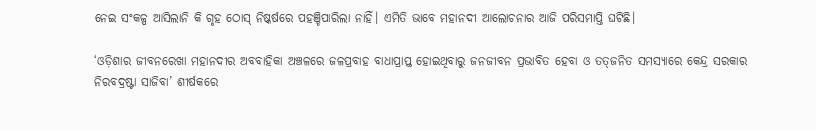ନେଇ ସଂକଳ୍ପ ଆସିଲାନି କି ଗୃହ ଠୋସ୍‌ ନିଷ୍କର୍ଷରେ ପହଞ୍ଚିପାରିଲା ନାହିଁ। ଏମିତି ଭାବେ ମହାନଦୀ ଆଲୋଚନାର ଆଜି ପରିସମାପ୍ତି ଘଟିଛି।

‘ଓଡ଼ିଶାର ଜୀବନରେଖା ମହାନଦୀର ଅବବାହିକା ଅଞ୍ଚଳରେ ଜଳପ୍ରବାହ ବାଧାପ୍ରାପ୍ତ ହୋଇଥିବାରୁ ଜନଜୀବନ ପ୍ରଭାବିତ ହେବା ଓ ତତ୍‌ଜନିତ ସମସ୍ୟାରେ କେନ୍ଦ୍ର ସରକାର ନିରବଦ୍ରଷ୍ଟା ସାଜିବା’ ଶୀର୍ଷକରେ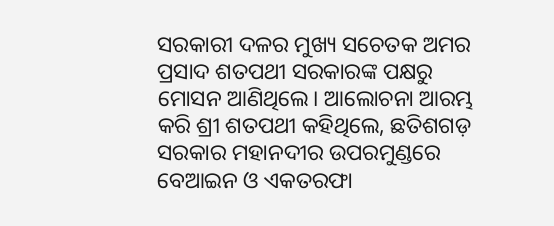ସରକାରୀ ଦଳର ମୁଖ୍ୟ ସଚେତକ ଅମର ପ୍ରସାଦ ଶତପଥୀ ସରକାରଙ୍କ ପକ୍ଷରୁ ମୋସନ ଆଣିଥିଲେ। ଆଲୋଚନା ଆରମ୍ଭ କରି ଶ୍ରୀ ଶତପଥୀ କହିଥିଲେ, ଛତିଶଗଡ଼ ସରକାର ମହାନଦୀର ଉପରମୁଣ୍ଡରେ ବେଆଇନ ଓ ଏକତରଫା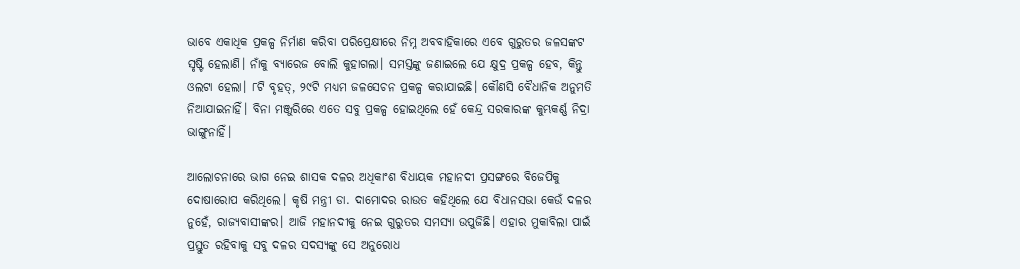ଭାବେ ଏକାଧିକ ପ୍ରକଳ୍ପ ନିର୍ମାଣ କରିବା ପରିପ୍ରେକ୍ଷୀରେ ନିମ୍ନ ଅବବାହିକାରେ ଏବେ ଗୁରୁତର ଜଳସଙ୍କଟ ସୃଷ୍ଟି ହେଲାଣି। ନାଁକୁ ବ୍ୟାରେଜ ବୋଲି କୁହାଗଲା। ସମସ୍ତଙ୍କୁ ଜଣାଇଲେ ଯେ କ୍ଷୁଦ୍ର ପ୍ରକଳ୍ପ ହେବ, କିନ୍ତୁ ଓଲଟା ହେଲା। ୮ଟି ବୃହତ୍‌, ୨୯ଟି ମଧ୍ୟମ ଜଳସେଚନ ପ୍ରକଳ୍ପ କରାଯାଇଛି। କୌଣସି ବୈଧାନିକ ଅନୁମତି ନିଆଯାଇନାହିଁ। ବିନା ମଞ୍ଜୁରିରେ ଏତେ ସବୁ ପ୍ରକଳ୍ପ ହୋଇଥିଲେ ହେଁ କେନ୍ଦ୍ର ସରକାରଙ୍କ କୁମ୍ଭକର୍ଣ୍ଣ ନିଦ୍ରା ଭାଙ୍ଗୁନାହିଁ।

ଆଲୋଚନାରେ ଭାଗ ନେଇ ଶାସକ ଦଳର ଅଧିକାଂଶ ବିଧାୟକ ମହାନଦୀ ପ୍ରସଙ୍ଗରେ ବିଜେପିକୁ ଦୋଷାରୋପ କରିଥିଲେ। କୃଷି ମନ୍ତ୍ରୀ ଡା. ଦାମୋଦର ରାଉତ କହିଥିଲେ ଯେ ବିଧାନସଭା କେଉଁ ଦଳର ନୁହେଁ, ରାଜ୍ୟବାସୀଙ୍କର। ଆଜି ମହାନଦୀକୁ ନେଇ ଗୁରୁତର ସମସ୍ୟା ଉପୁଜିଛି। ଏହାର ମୁକାବିଲା ପାଇଁ ପ୍ରସ୍ତୁତ ରହିବାକୁ ସବୁ ଦଳର ସଦସ୍ୟଙ୍କୁ ସେ ଅନୁରୋଧ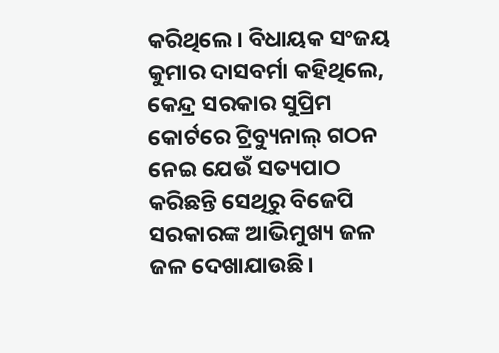କରିଥିଲେ। ବିଧାୟକ ସଂଜୟ କୁମାର ଦାସବର୍ମା କହିଥିଲେ, କେନ୍ଦ୍ର ସରକାର ସୁପ୍ରିମ କୋର୍ଟରେ ଟ୍ରିବ୍ୟୁନାଲ୍‌ ଗଠନ ନେଇ ଯେଉଁ ସତ୍ୟପାଠ କରିଛନ୍ତି ସେଥିରୁ ବିଜେପି ସରକାରଙ୍କ ଆଭିମୁଖ୍ୟ ଜଳ ଜଳ ଦେଖାଯାଉଛି।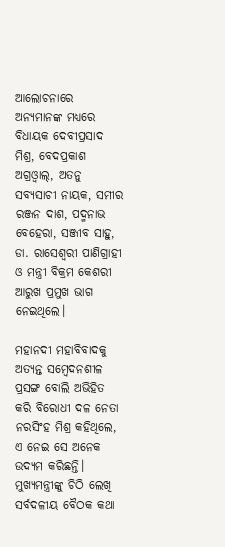ଆଲୋଚନାରେ ଅନ୍ୟମାନଙ୍କ ମଧ୍ୟରେ ବିଧାୟକ ଦେବୀପ୍ରସାଦ ମିଶ୍ର, ବେଦପ୍ରକାଶ ଅଗ୍ରଓ୍ଵାଲ୍‌, ଅତନୁ ସବ୍ୟସାଚୀ ନାୟକ, ସମୀର ରଞ୍ଜନ ଦାଶ, ପଦ୍ମନାଭ ବେହେରା, ସଞ୍ଜୀବ ସାହୁ, ଡା. ରାସେଶ୍ୱରୀ ପାଣିଗ୍ରାହୀ ଓ ମନ୍ତ୍ରୀ ବିକ୍ରମ କେଶରୀ ଆରୁଖ ପ୍ରମୁଖ ଭାଗ ନେଇଥିଲେ।

ମହାନଦୀ ମହାବିବାଦକୁ ଅତ୍ୟନ୍ତ ସମ୍ବେଦନଶୀଳ ପ୍ରସଙ୍ଗ ବୋଲି ଅଭିହିତ କରି ବିରୋଧୀ ଦଳ ନେତା ନରସିଂହ ମିଶ୍ର କହିଥିଲେ, ଏ ନେଇ ସେ ଅନେକ ଉଦ୍ୟମ କରିଛନ୍ତି। ମୁଖ୍ୟମନ୍ତ୍ରୀଙ୍କୁ ଚିଠି ଲେଖି ସର୍ବଦଳୀୟ ବୈଠକ କଥା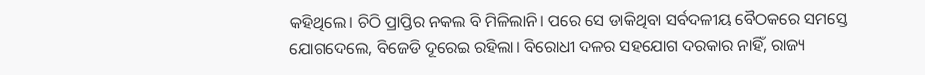କହିଥିଲେ। ଚିଠି ପ୍ରାପ୍ତିର ନକଲ ବି ମିଳିଲାନି। ପରେ ସେ ଡାକିଥିବା ସର୍ବଦଳୀୟ ବୈଠକରେ ସମସ୍ତେ ଯୋଗଦେଲେ, ବିଜେଡି ଦୂରେଇ ରହିଲା। ବିରୋଧୀ ଦଳର ସହଯୋଗ ଦରକାର ନାହିଁ, ରାଜ୍ୟ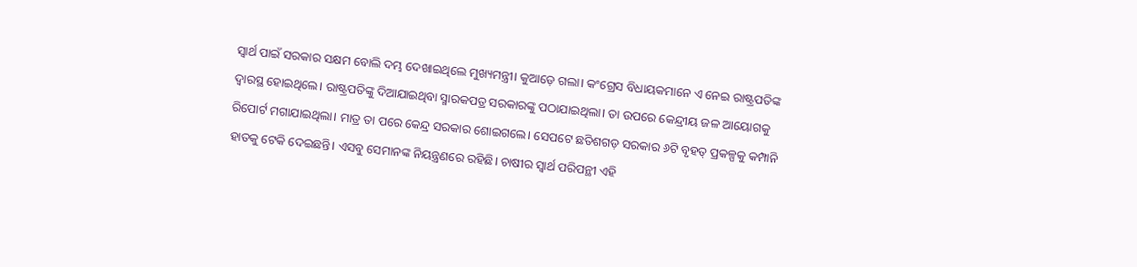ସ୍ୱାର୍ଥ ପାଇଁ ସରକାର ସକ୍ଷମ ବୋଲି ଦମ୍ଭ ଦେଖାଇଥିଲେ ମୁଖ୍ୟମନ୍ତ୍ରୀ। କୁଆଡ଼େ ଗଲା। କଂଗ୍ରେସ ବିଧାୟକମାନେ ଏ ନେଇ ରାଷ୍ଟ୍ରପତିଙ୍କ ଦ୍ୱାରସ୍ଥ ହୋଇଥିଲେ। ରାଷ୍ଟ୍ରପତିଙ୍କୁ ଦିଆଯାଇଥିବା ସ୍ମାରକପତ୍ର ସରକାରଙ୍କୁ ପଠାଯାଇଥିଲା। ତା ଉପରେ କେନ୍ଦ୍ରୀୟ ଜଳ ଆୟୋଗକୁ ରିପୋର୍ଟ ମଗାଯାଇଥିଲା। ମାତ୍ର ତା ପରେ କେନ୍ଦ୍ର ସରକାର ଶୋଇଗଲେ। ସେପଟେ ଛତିଶଗଡ଼ ସରକାର ୬ଟି ବୃହତ୍‌ ପ୍ରକଳ୍ପକୁ କମ୍ପାନି ହାତକୁ ଟେକି ଦେଇଛନ୍ତି। ଏସବୁ ସେମାନଙ୍କ ନିୟନ୍ତ୍ରଣରେ ରହିଛି। ଚାଷୀର ସ୍ୱାର୍ଥ ପରିପନ୍ଥୀ ଏହି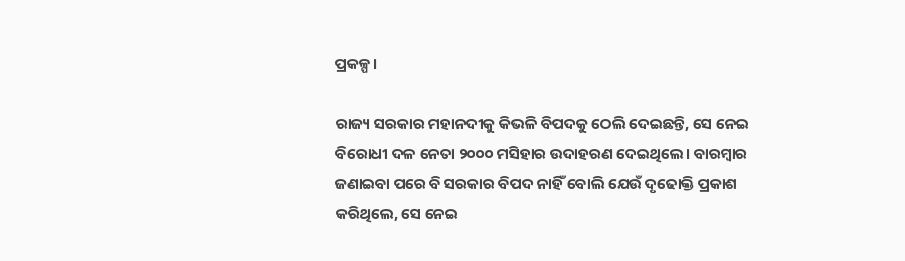ପ୍ରକଳ୍ପ।

ରାଜ୍ୟ ସରକାର ମହାନଦୀକୁ କିଭଳି ବିପଦକୁ ଠେଲି ଦେଇଛନ୍ତି, ସେ ନେଇ ବିରୋଧୀ ଦଳ ନେତା ୨୦୦୦ ମସିହାର ଉଦାହରଣ ଦେଇଥିଲେ। ବାରମ୍ବାର ଜଣାଇବା ପରେ ବି ସରକାର ବିପଦ ନାହିଁ ବୋଲି ଯେଉଁ ଦୃଢୋକ୍ତି ପ୍ରକାଶ କରିଥିଲେ, ସେ ନେଇ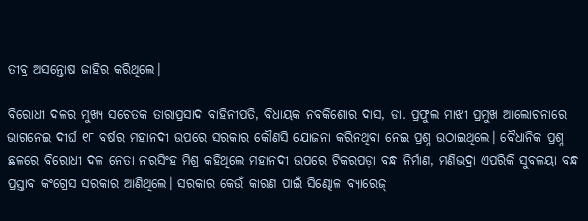ତୀବ୍ର ଅସନ୍ତୋଷ ଜାହିର କରିଥିଲେ।

ବିରୋଧୀ ଦଳର ମୁଖ୍ୟ ସଚେତକ ତାରାପ୍ରସାଦ ବାହିନୀପତି, ବିଧାୟକ ନବକିଶୋର ଦାସ, ଡା. ପ୍ରଫୁଲ ମାଝୀ ପ୍ରମୁଖ ଆଲୋଚନାରେ ଭାଗନେଇ ଦୀର୍ଘ ୧୮ ବର୍ଷର ମହାନଦୀ ଉପରେ ସରକାର କୌଣସି ଯୋଜନା କରିନଥିବା ନେଇ ପ୍ରଶ୍ନ ଉଠାଇଥିଲେ। ବୈଧାନିକ ପ୍ରଶ୍ନ ଛଳରେ ବିରୋଧୀ ଦଳ ନେତା ନରସିଂହ ମିଶ୍ର କହିଥିଲେ ମହାନଦୀ ଉପରେ ଟିକରପଡ଼ା ବନ୍ଧ ନିର୍ମାଣ, ମଣିଭଦ୍ରା ଏପରିକି ସୁବଳୟା ବନ୍ଧ ପ୍ରସ୍ତାବ କଂଗ୍ରେସ ସରକାର ଆଣିଥିଲେ। ସରକାର କେଉଁ କାରଣ ପାଇଁ ସିଣ୍ଢୋଳ ବ୍ୟାରେଜ୍‌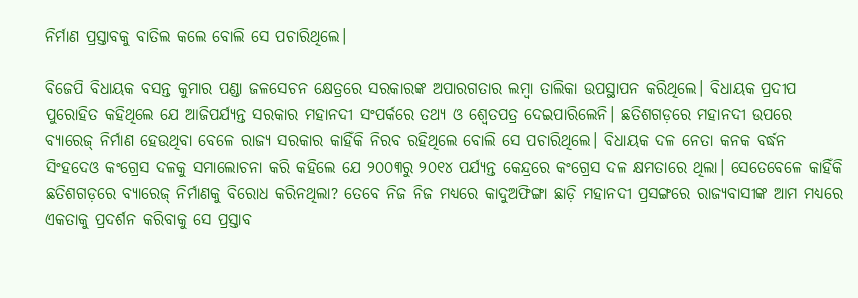ନିର୍ମାଣ ପ୍ରସ୍ତାବକୁ ବାତିଲ କଲେ ବୋଲି ସେ ପଚାରିଥିଲେ।

ବିଜେପି ବିଧାୟକ ବସନ୍ତ କୁମାର ପଣ୍ଡା ଜଳସେଚନ କ୍ଷେତ୍ରରେ ସରକାରଙ୍କ ଅପାରଗତାର ଲମ୍ବା ତାଲିକା ଉପସ୍ଥାପନ କରିଥିଲେ। ବିଧାୟକ ପ୍ରଦୀପ ପୁରୋହିତ କହିଥିଲେ ଯେ ଆଜିପର୍ଯ୍ୟନ୍ତ ସରକାର ମହାନଦୀ ସଂପର୍କରେ ତଥ୍ୟ ଓ ଶ୍ୱେତପତ୍ର ଦେଇପାରିଲେନି। ଛତିଶଗଡ଼ରେ ମହାନଦୀ ଉପରେ ବ୍ୟାରେଜ୍‌ ନିର୍ମାଣ ହେଉଥିବା ବେଳେ ରାଜ୍ୟ ସରକାର କାହିଁକି ନିରବ ରହିଥିଲେ ବୋଲି ସେ ପଚାରିଥିଲେ। ବିଧାୟକ ଦଳ ନେତା କନକ ବର୍ଦ୍ଧନ ସିଂହଦେଓ କଂଗ୍ରେସ ଦଳକୁ ସମାଲୋଚନା କରି କହିଲେ ଯେ ୨୦୦୩ରୁ ୨୦୧୪ ପର୍ଯ୍ୟନ୍ତ କେନ୍ଦ୍ରରେ କଂଗ୍ରେସ ଦଳ କ୍ଷମତାରେ ଥିଲା। ସେତେବେଳେ କାହିଁକି ଛତିଶଗଡ଼ରେ ବ୍ୟାରେଜ୍‌ ନିର୍ମାଣକୁ ବିରୋଧ କରିନଥିଲା? ତେବେ ନିଜ ନିଜ ମଧ୍ୟରେ କାଦୁଅଫିଙ୍ଗା ଛାଡ଼ି ମହାନଦୀ ପ୍ରସଙ୍ଗରେ ରାଜ୍ୟବାସୀଙ୍କ ଆମ ମଧ୍ୟରେ ଏକତାକୁ ପ୍ରଦର୍ଶନ କରିବାକୁ ସେ ପ୍ରସ୍ତାବ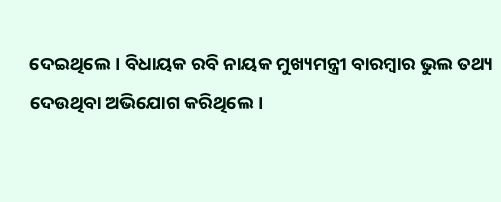ଦେଇଥିଲେ। ବିଧାୟକ ରବି ନାୟକ ମୁଖ୍ୟମନ୍ତ୍ରୀ ବାରମ୍ବାର ଭୁଲ ତଥ୍ୟ ଦେଉଥିବା ଅଭିଯୋଗ କରିଥିଲେ।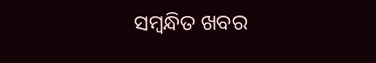ସମ୍ବନ୍ଧିତ ଖବର